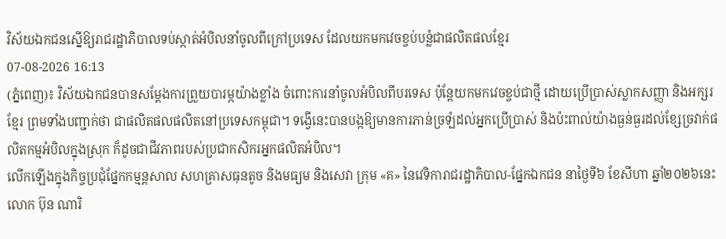វិស័យឯកជនស្នើឱ្យរាជរដ្ឋាភិបាលទប់ស្កាត់អំបិលនាំចូលពីក្រៅប្រទេស ដែលយកមកវេចខ្ចប់បន្លំជាផលិតផលខ្មែរ
07-08-2026 16:13
(ភ្នំពេញ)៖ វិស័យឯកជនបានសម្តែងការព្រួយបារម្ភយ៉ាងខ្លាំង ចំពោះការនាំចូលអំបិលពីបរទេស ប៉ុន្តែយកមកវេចខ្ចប់ជាថ្មី ដោយប្រើប្រាស់ស្លាកសញ្ញា និងអក្សរខ្មែរ ព្រមទាំងបញ្ជាក់ថា ជាផលិតផលផលិតនៅប្រទេសកម្ពុជា។ ទង្វើនេះបានបង្កឱ្យមានការភាន់ច្រឡំដល់អ្នកប្រើប្រាស់ និងប៉ះពាល់យ៉ាងធ្ងន់ធ្ងរដល់ខ្សែច្រវាក់ផលិតកម្មអំបិលក្នុងស្រុក ក៏ដូចជាជីវភាពរបស់ប្រជាកសិករអ្នកផលិតអំបិល។
លើកឡើងក្នុងកិច្ចប្រជុំផ្នែកកម្មន្តសាល សហគ្រាសធុនតូច និងមធ្យម និងសេវា ក្រុម «គ» នៃវេទិការាជរដ្ឋាភិបាល-ផ្នែកឯកជន នាថ្ងៃទី៦ ខែសីហា ឆ្នាំ២០២៦នេះ លោក ប៊ុន ណារិ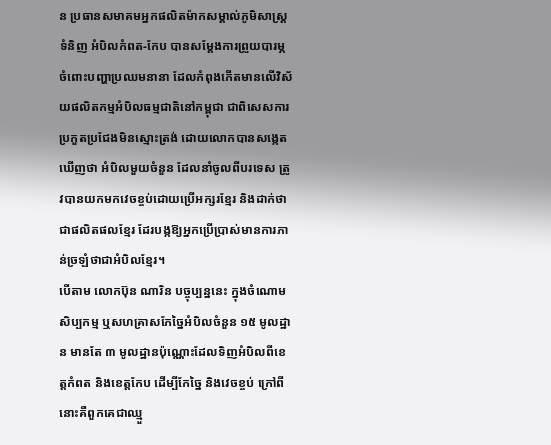ន ប្រធានសមាគមអ្នកផលិតម៉ាកសម្គាល់ភូមិសាស្ត្រទំនិញ អំបិលកំពត-កែប បានសម្តែងការព្រួយបារម្ភចំពោះបញ្ហាប្រឈមនានា ដែលកំពុងកើតមានលើវិស័យផលិតកម្មអំបិលធម្មជាតិនៅកម្ពុជា ជាពិសេសការប្រកួតប្រជែងមិនស្មោះត្រង់ ដោយលោកបានសង្កេតឃើញថា អំបិលមួយចំនួន ដែលនាំចូលពីបរទេស ត្រូវបានយកមកវេចខ្ចប់ដោយប្រើអក្សរខ្មែរ និងដាក់ថាជាផលិតផលខ្មែរ ដែរបង្កឱ្យអ្នកប្រើប្រាស់មានការភាន់ច្រឡំថាជាអំបិលខ្មែរ។
បើតាម លោកប៊ុន ណារិន បច្ចុប្បន្ននេះ ក្នុងចំណោមសិប្បកម្ម ឬសហគ្រាសកែច្នៃអំបិលចំនួន ១៥ មូលដ្ឋាន មានតែ ៣ មូលដ្ឋានប៉ុណ្ណោះដែលទិញអំបិលពីខេត្តកំពត និងខេត្តកែប ដើម្បីកែច្នៃ និងវេចខ្ចប់ ក្រៅពីនោះគឺពួកគេជាឈ្មួ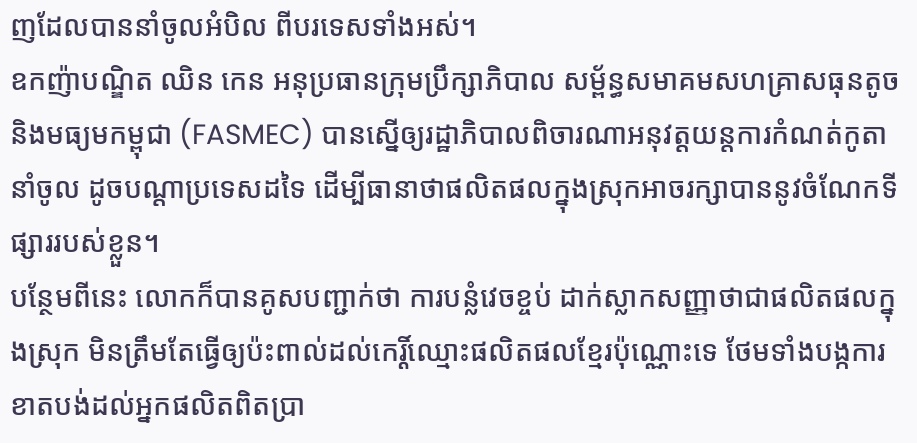ញដែលបាននាំចូលអំបិល ពីបរទេសទាំងអស់។
ឧកញ៉ាបណ្ឌិត ឈិន កេន អនុប្រធានក្រុមប្រឹក្សាភិបាល សម្ព័ន្ធសមាគមសហគ្រាសធុនតូច និងមធ្យមកម្ពុជា (FASMEC) បានស្នើឲ្យរដ្ឋាភិបាលពិចារណាអនុវត្តយន្តការកំណត់កូតានាំចូល ដូចបណ្ដាប្រទេសដទៃ ដើម្បីធានាថាផលិតផលក្នុងស្រុកអាចរក្សាបាននូវចំណែកទីផ្សាររបស់ខ្លួន។
បន្ថែមពីនេះ លោកក៏បានគូសបញ្ជាក់ថា ការបន្លំវេចខ្ចប់ ដាក់ស្លាកសញ្ញាថាជាផលិតផលក្នុងស្រុក មិនត្រឹមតែធ្វើឲ្យប៉ះពាល់ដល់កេរ្តិ៍ឈ្មោះផលិតផលខ្មែរប៉ុណ្ណោះទេ ថែមទាំងបង្កការខាតបង់ដល់អ្នកផលិតពិតប្រា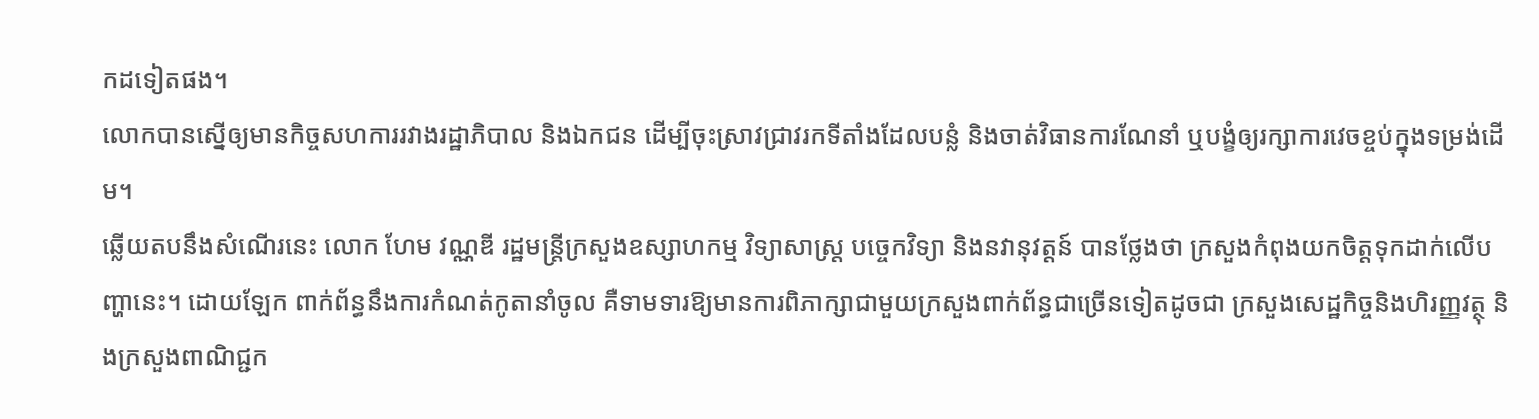កដទៀតផង។
លោកបានស្នើឲ្យមានកិច្ចសហការរវាងរដ្ឋាភិបាល និងឯកជន ដើម្បីចុះស្រាវជ្រាវរកទីតាំងដែលបន្លំ និងចាត់វិធានការណែនាំ ឬបង្ខំឲ្យរក្សាការវេចខ្ចប់ក្នុងទម្រង់ដើម។
ឆ្លើយតបនឹងសំណើរនេះ លោក ហែម វណ្ណឌី រដ្ឋមន្ត្រីក្រសួងឧស្សាហកម្ម វិទ្យាសាស្ត្រ បច្ចេកវិទ្យា និងនវានុវត្តន៍ បានថ្លែងថា ក្រសួងកំពុងយកចិត្តទុកដាក់លើបញ្ហានេះ។ ដោយឡែក ពាក់ព័ន្ធនឹងការកំណត់កូតានាំចូល គឺទាមទារឱ្យមានការពិភាក្សាជាមួយក្រសួងពាក់ព័ន្ធជាច្រើនទៀតដូចជា ក្រសួងសេដ្ឋកិច្ចនិងហិរញ្ញវត្ថុ និងក្រសួងពាណិជ្ជក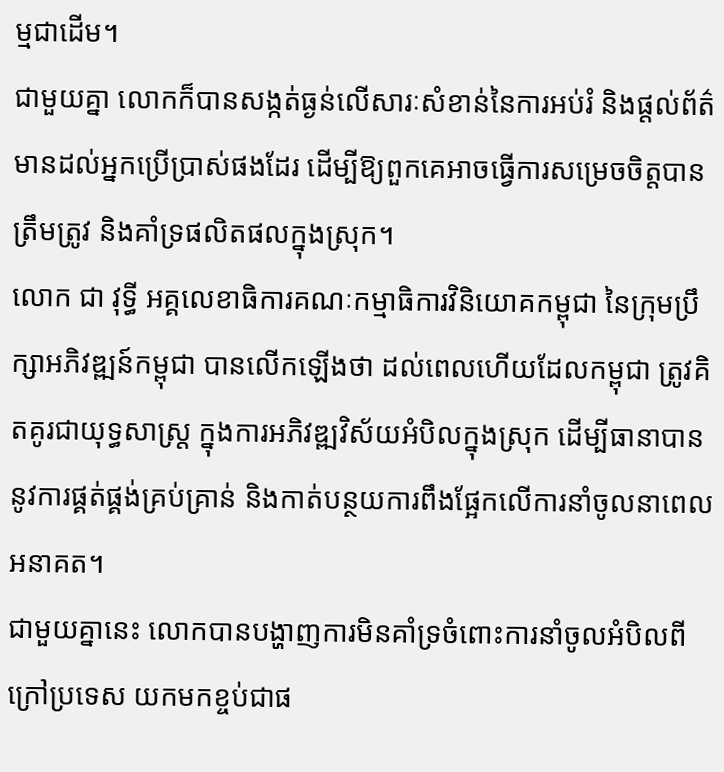ម្មជាដើម។
ជាមួយគ្នា លោកក៏បានសង្កត់ធ្ងន់លើសារៈសំខាន់នៃការអប់រំ និងផ្តល់ព័ត៌មានដល់អ្នកប្រើប្រាស់ផងដែរ ដើម្បីឱ្យពួកគេអាចធ្វើការសម្រេចចិត្តបានត្រឹមត្រូវ និងគាំទ្រផលិតផលក្នុងស្រុក។
លោក ជា វុទ្ធី អគ្គលេខាធិការគណៈកម្មាធិការវិនិយោគកម្ពុជា នៃក្រុមប្រឹក្សាអភិវឌ្ឍន៍កម្ពុជា បានលើកឡើងថា ដល់ពេលហើយដែលកម្ពុជា ត្រូវគិតគូរជាយុទ្ធសាស្រ្ត ក្នុងការអភិវឌ្ឍវិស័យអំបិលក្នុងស្រុក ដើម្បីធានាបាននូវការផ្គត់ផ្គង់គ្រប់គ្រាន់ និងកាត់បន្ថយការពឹងផ្អែកលើការនាំចូលនាពេលអនាគត។
ជាមួយគ្នានេះ លោកបានបង្ហាញការមិនគាំទ្រចំពោះការនាំចូលអំបិលពីក្រៅប្រទេស យកមកខ្ចប់ជាផ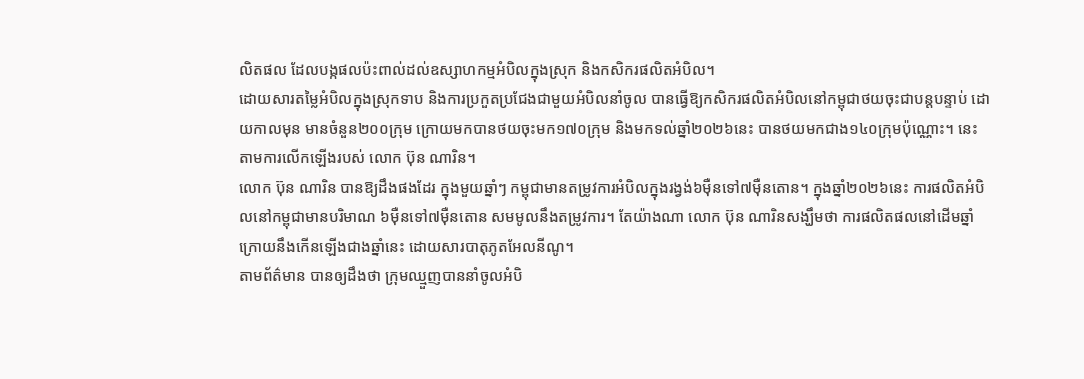លិតផល ដែលបង្កផលប៉ះពាល់ដល់ឧស្សាហកម្មអំបិលក្នុងស្រុក និងកសិករផលិតអំបិល។
ដោយសារតម្លៃអំបិលក្នុងស្រុកទាប និងការប្រកួតប្រជែងជាមួយអំបិលនាំចូល បានធ្វើឱ្យកសិករផលិតអំបិលនៅកម្ពុជាថយចុះជាបន្តបន្ទាប់ ដោយកាលមុន មានចំនួន២០០ក្រុម ក្រោយមកបានថយចុះមក១៧០ក្រុម និងមកទល់ឆ្នាំ២០២៦នេះ បានថយមកជាង១៤០ក្រុមប៉ុណ្ណោះ។ នេះតាមការលើកឡើងរបស់ លោក ប៊ុន ណារិន។
លោក ប៊ុន ណារិន បានឱ្យដឹងផងដែរ ក្នុងមួយឆ្នាំៗ កម្ពុជាមានតម្រូវការអំបិលក្នុងរង្វង់៦ម៉ឺនទៅ៧ម៉ឺនតោន។ ក្នុងឆ្នាំ២០២៦នេះ ការផលិតអំបិលនៅកម្ពុជាមានបរិមាណ ៦ម៉ឺនទៅ៧ម៉ឺនតោន សមមូលនឹងតម្រូវការ។ តែយ៉ាងណា លោក ប៊ុន ណារិនសង្ឃឹមថា ការផលិតផលនៅដើមឆ្នាំក្រោយនឹងកើនឡើងជាងឆ្នាំនេះ ដោយសារបាតុភូតអែលនីណូ។
តាមព័ត៌មាន បានឲ្យដឹងថា ក្រុមឈ្មួញបាននាំចូលអំបិ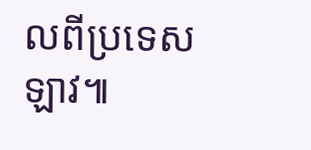លពីប្រទេសឡាវ៕